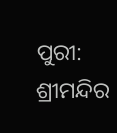ପୁରୀ: ଶ୍ରୀମନ୍ଦିର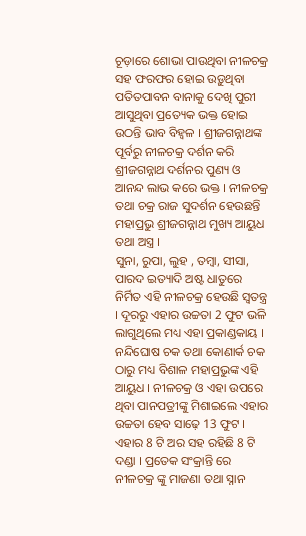ଚୂଡ଼ାରେ ଶୋଭା ପାଉଥିବା ନୀଳଚକ୍ର ସହ ଫରଫର ହୋଇ ଉଡ଼ୁଥିବା ପତିତପାବନ ବାନାକୁ ଦେଖି ପୁରୀ ଆସୁଥିବା ପ୍ରତ୍ୟେକ ଭକ୍ତ ହୋଇ ଉଠନ୍ତି ଭାବ ବିହ୍ବଳ । ଶ୍ରୀଜଗନ୍ନାଥଙ୍କ ପୂର୍ବରୁ ନୀଳଚକ୍ର ଦର୍ଶନ କରି ଶ୍ରୀଜଗନ୍ନାଥ ଦର୍ଶନର ପୁଣ୍ୟ ଓ ଆନନ୍ଦ ଲାଭ କରେ ଭକ୍ତ । ନୀଳଚକ୍ର ତଥା ଚକ୍ର ରାଜ ସୁଦର୍ଶନ ହେଉଛନ୍ତି ମହାପ୍ରଭୁ ଶ୍ରୀଜଗନ୍ନାଥ ମୁଖ୍ୟ ଆୟୁଧ ତଥା ଅସ୍ତ୍ର ।
ସୁନା, ରୁପା, ଲୁହ , ତମ୍ବା, ସୀସା, ପାରଦ ଇତ୍ୟାଦି ଅଷ୍ଟ ଧାତୁରେ ନିର୍ମିତ ଏହି ନୀଳଚକ୍ର ହେଉଛି ସ୍ବତନ୍ତ୍ର । ଦୂରରୁ ଏହାର ଉଚ୍ଚତା 2 ଫୁଟ ଭଳି ଲାଗୁଥିଲେ ମଧ୍ୟ ଏହା ପ୍ରକାଣ୍ଡକାୟ । ନନ୍ଦିଘୋଷ ଚକ ତଥା କୋଣାର୍କ ଚକ ଠାରୁ ମଧ୍ୟ ବିଶାଳ ମହାପ୍ରଭୁଙ୍କ ଏହି ଆୟୁଧ । ନୀଳଚକ୍ର ଓ ଏହା ଉପରେ ଥିବା ପାନପତ୍ରୀଙ୍କୁ ମିଶାଇଲେ ଏହାର ଉଚ୍ଚତା ହେବ ସାଢ଼େ 13 ଫୁଟ । ଏହାର 8 ଟି ଅର ସହ ରହିଛି 8 ଟି ଦଣ୍ଡା । ପ୍ରତେକ ସଂକ୍ରାନ୍ତି ରେ ନୀଳଚକ୍ର ଙ୍କୁ ମାଜଣା ତଥା ସ୍ନାନ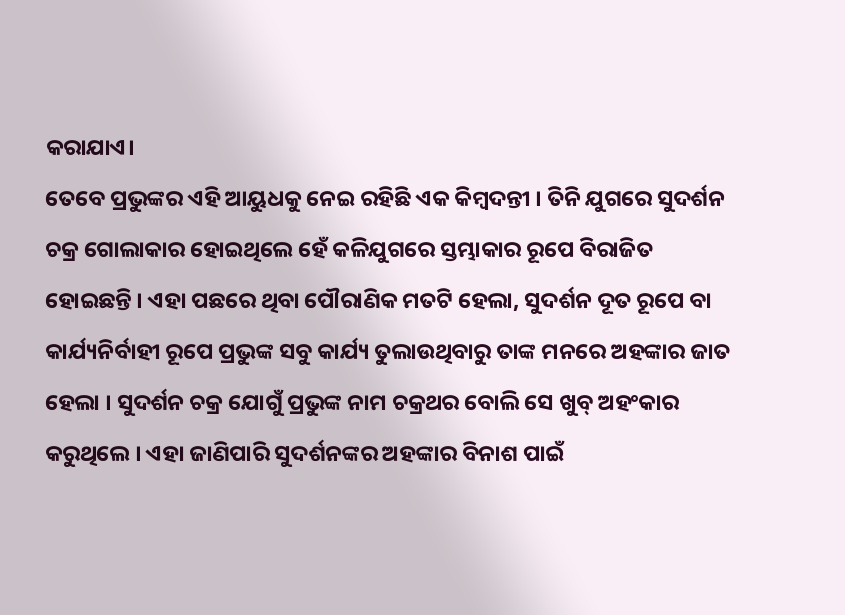କରାଯାଏ।
ତେବେ ପ୍ରଭୁଙ୍କର ଏହି ଆୟୁଧକୁ ନେଇ ରହିଛି ଏକ କିମ୍ବଦନ୍ତୀ । ତିନି ଯୁଗରେ ସୁଦର୍ଶନ ଚକ୍ର ଗୋଲାକାର ହୋଇଥିଲେ ହେଁ କଳିଯୁଗରେ ସ୍ତମ୍ଭାକାର ରୂପେ ବିରାଜିତ ହୋଇଛନ୍ତି । ଏହା ପଛରେ ଥିବା ପୌରାଣିକ ମତଟି ହେଲା, ସୁଦର୍ଶନ ଦୂତ ରୂପେ ବା କାର୍ଯ୍ୟନିର୍ବାହୀ ରୂପେ ପ୍ରଭୁଙ୍କ ସବୁ କାର୍ଯ୍ୟ ତୁଲାଉଥିବାରୁ ତାଙ୍କ ମନରେ ଅହଙ୍କାର ଜାତ ହେଲା । ସୁଦର୍ଶନ ଚକ୍ର ଯୋଗୁଁ ପ୍ରଭୁଙ୍କ ନାମ ଚକ୍ରଥର ବୋଲି ସେ ଖୁବ୍ ଅହଂକାର କରୁଥିଲେ । ଏହା ଜାଣିପାରି ସୁଦର୍ଶନଙ୍କର ଅହଙ୍କାର ବିନାଶ ପାଇଁ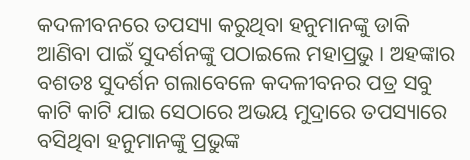କଦଳୀବନରେ ତପସ୍ୟା କରୁଥିବା ହନୁମାନଙ୍କୁ ଡାକି ଆଣିବା ପାଇଁ ସୁଦର୍ଶନଙ୍କୁ ପଠାଇଲେ ମହାପ୍ରଭୁ । ଅହଙ୍କାର ବଶତଃ ସୁଦର୍ଶନ ଗଲାବେଳେ କଦଳୀବନର ପତ୍ର ସବୁ କାଟି କାଟି ଯାଇ ସେଠାରେ ଅଭୟ ମୁଦ୍ରାରେ ତପସ୍ୟାରେ ବସିଥିବା ହନୁମାନଙ୍କୁ ପ୍ରଭୁଙ୍କ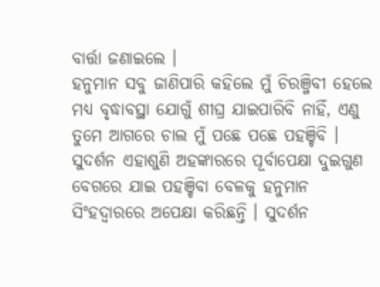ବାର୍ତ୍ତା ଜଣାଇଲେ ।
ହନୁମାନ ସବୁ ଜାଣିପାରି କହିଲେ ମୁଁ ଚିରଞ୍ଜିବୀ ହେଲେ ମଧ୍ୟ ବୃଦ୍ଧାବସ୍ଥା ଯୋଗୁଁ ଶୀଘ୍ର ଯାଇପାରିବି ନାହିଁ, ଏଣୁ ତୁମେ ଆଗରେ ଚାଲ ମୁଁ ପଛେ ପଛେ ପହଞ୍ଚିବି । ସୁଦର୍ଶନ ଏହାଶୁଣି ଅହଙ୍କାରରେ ପୂର୍ବାପେକ୍ଷା ଦୁଇଗୁଣ ବେଗରେ ଯାଇ ପହଞ୍ଚିବା ବେଳକୁ ହନୁମାନ ସିଂହଦ୍ବାରରେ ଅପେକ୍ଷା କରିଛନ୍ତି । ସୁଦର୍ଶନ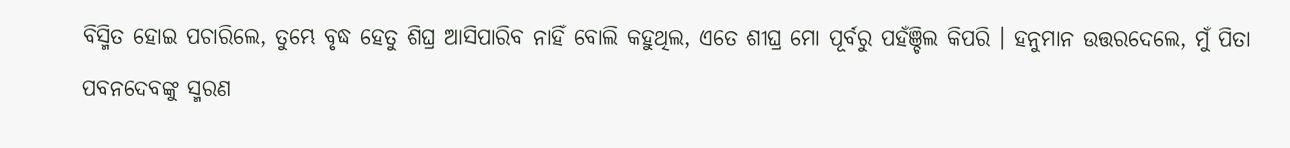ବିସ୍ମିତ ହୋଇ ପଚାରିଲେ, ତୁମ୍ଭେ ବୃଦ୍ଧ ହେତୁ ଶିଘ୍ର ଆସିପାରିବ ନାହିଁ ବୋଲି କହୁଥିଲ, ଏତେ ଶୀଘ୍ର ମୋ ପୂର୍ବରୁ ପହଁଞ୍ଚିଲ କିପରି । ହନୁମାନ ଉତ୍ତରଦେଲେ, ମୁଁ ପିତା ପବନଦେବଙ୍କୁ ସ୍ମରଣ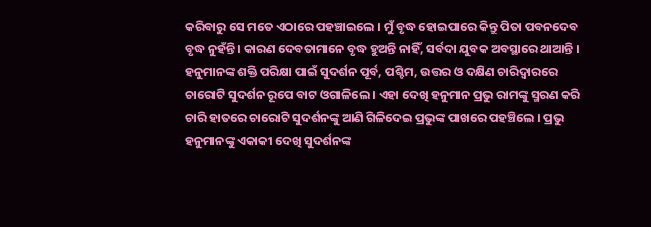କରିବାରୁ ସେ ମତେ ଏଠାରେ ପହଞ୍ଚାଇଲେ । ମୁଁ ବୃଦ୍ଧ ହୋଇପାରେ କିନ୍ତୁ ପିତା ପବନଦେବ ବୃଦ୍ଧ ନୁହଁନ୍ତି । କାରଣ ଦେବତାମାନେ ବୃଦ୍ଧ ହୁଅନ୍ତି ନାହିଁ, ସର୍ବଦା ଯୁବକ ଅବସ୍ଥାରେ ଥାଆନ୍ତି ।
ହନୁମାନଙ୍କ ଶକ୍ତି ପରିକ୍ଷା ପାଇଁ ସୁଦର୍ଶନ ପୂର୍ବ, ପଶ୍ଚିମ, ଉତ୍ତର ଓ ଦକ୍ଷିଣ ଚାରିଦ୍ବାରରେ ଚାରୋଟି ସୁଦର୍ଶନ ରୂପେ ବାଟ ଓଗାଳିଲେ । ଏହା ଦେଖି ହନୁମାନ ପ୍ରଭୁ ରାମଙ୍କୁ ସ୍ମରଣ କରି ଚାରି ହାତରେ ଚାରୋଟି ସୁଦର୍ଶନଙ୍କୁ ଆଣି ଗିଳିଦେଇ ପ୍ରଭୁଙ୍କ ପାଖରେ ପହଞ୍ଚିଲେ । ପ୍ରଭୁ ହନୁମାନଙ୍କୁ ଏକାକୀ ଦେଖି ସୁଦର୍ଶନଙ୍କ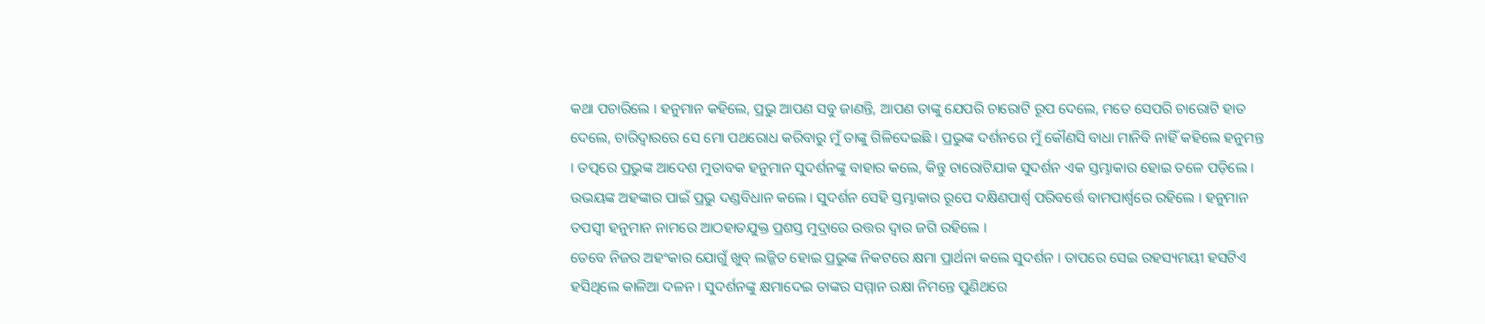କଥା ପଚାରିଲେ । ହନୁମାନ କହିଲେ, ପ୍ରଭୁ ଆପଣ ସବୁ ଜାଣନ୍ତି, ଆପଣ ତାଙ୍କୁ ଯେପରି ଚାରୋଟି ରୂପ ଦେଲେ, ମତେ ସେପରି ଚାରୋଟି ହାତ ଦେଲେ, ଚାରିଦ୍ବାରରେ ସେ ମୋ ପଥରୋଧ କରିବାରୁ ମୁଁ ତାଙ୍କୁ ଗିଳିଦେଇଛି । ପ୍ରଭୁଙ୍କ ଦର୍ଶନରେ ମୁଁ କୌଣସି ବାଧା ମାନିବି ନାହିଁ କହିଲେ ହନୁମନ୍ତ । ତତ୍ପରେ ପ୍ରଭୁଙ୍କ ଆଦେଶ ମୁତାବକ ହନୁମାନ ସୁଦର୍ଶନଙ୍କୁ ବାହାର କଲେ, କିନ୍ତୁ ଚାରୋଟିଯାକ ସୁଦର୍ଶନ ଏକ ସ୍ତମ୍ଭାକାର ହୋଇ ତଳେ ପଡ଼ିଲେ । ଉଭୟଙ୍କ ଅହଙ୍କାର ପାଇଁ ପ୍ରଭୁ ଦଣ୍ଡବିଧାନ କଲେ । ସୁଦର୍ଶନ ସେହି ସ୍ତମ୍ଭାକାର ରୂପେ ଦକ୍ଷିଣପାର୍ଶ୍ବ ପରିବର୍ତ୍ତେ ବାମପାର୍ଶ୍ବରେ ରହିଲେ । ହନୁମାନ ତପସ୍ବୀ ହନୁମାନ ନାମରେ ଆଠହାତଯୁକ୍ତ ପ୍ରଶସ୍ତ ମୁଦ୍ରାରେ ଉତ୍ତର ଦ୍ବାର ଜଗି ରହିଲେ ।
ତେବେ ନିଜର ଅହଂକାର ଯୋଗୁଁ ଖୁବ୍ ଲଜ୍ଜିତ ହୋଇ ପ୍ରଭୁଙ୍କ ନିକଟରେ କ୍ଷମା ପ୍ରାର୍ଥନା କଲେ ସୁଦର୍ଶନ । ତାପରେ ସେଇ ରହସ୍ୟମୟୀ ହସଟିଏ ହସିଥିଲେ କାଳିଆ ଦଳନ । ସୁଦର୍ଶନଙ୍କୁ କ୍ଷମାଦେଇ ତାଙ୍କର ସମ୍ମାନ ରକ୍ଷା ନିମନ୍ତେ ପୁଣିଥରେ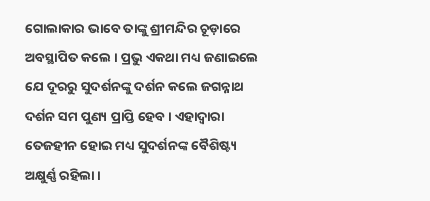ଗୋଲାକାର ଭାବେ ତାଙ୍କୁ ଶ୍ରୀମନ୍ଦିର ଚୂଡ଼ାରେ ଅବସ୍ଥାପିତ କଲେ । ପ୍ରଭୁ ଏକଥା ମଧ୍ୟ ଜଣାଇଲେ ଯେ ଦୂରରୁ ସୁଦର୍ଶନଙ୍କୁ ଦର୍ଶନ କଲେ ଜଗନ୍ନାଥ ଦର୍ଶନ ସମ ପୁଣ୍ୟ ପ୍ରାପ୍ତି ହେବ । ଏହାଦ୍ବାରା ତେଜହୀନ ହୋଇ ମଧ୍ୟ ସୁଦର୍ଶନଙ୍କ ବୈଶିଷ୍ଟ୍ୟ ଅକ୍ଷୁର୍ଣ୍ଣ ରହିଲା ।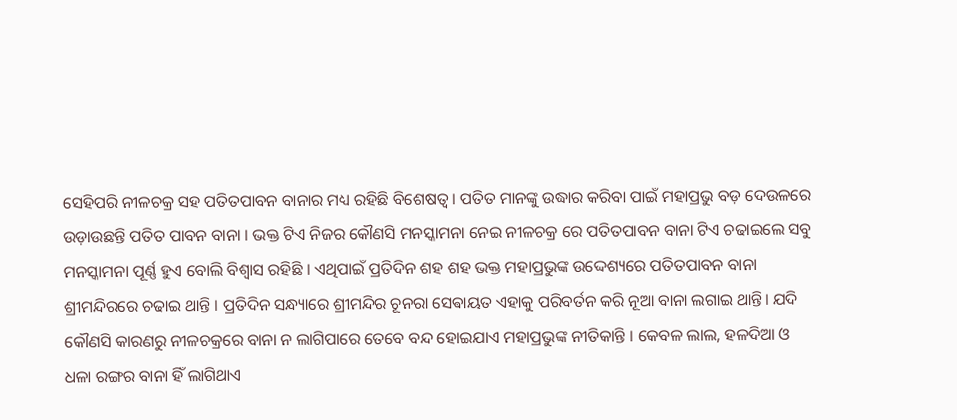ସେହିପରି ନୀଳଚକ୍ର ସହ ପତିତପାବନ ବାନାର ମଧ୍ୟ ରହିଛି ବିଶେଷତ୍ବ । ପତିତ ମାନଙ୍କୁ ଉଦ୍ଧାର କରିବା ପାଇଁ ମହାପ୍ରଭୁ ବଡ଼ ଦେଉଳରେ ଉଡ଼ାଉଛନ୍ତି ପତିତ ପାବନ ବାନା । ଭକ୍ତ ଟିଏ ନିଜର କୌଣସି ମନସ୍କାମନା ନେଇ ନୀଳଚକ୍ର ରେ ପତିତପାବନ ବାନା ଟିଏ ଚଢାଇଲେ ସବୁ ମନସ୍କାମନା ପୂର୍ଣ୍ଣ ହୁଏ ବୋଲି ବିଶ୍ବାସ ରହିଛି । ଏଥିପାଇଁ ପ୍ରତିଦିନ ଶହ ଶହ ଭକ୍ତ ମହାପ୍ରଭୁଙ୍କ ଉଦ୍ଦେଶ୍ୟରେ ପତିତପାବନ ବାନା ଶ୍ରୀମନ୍ଦିରରେ ଚଢାଇ ଥାନ୍ତି । ପ୍ରତିଦିନ ସନ୍ଧ୍ୟାରେ ଶ୍ରୀମନ୍ଦିର ଚୂନରା ସେଵାୟତ ଏହାକୁ ପରିବର୍ତନ କରି ନୂଆ ବାନା ଲଗାଇ ଥାନ୍ତି। ଯଦି କୌଣସି କାରଣରୁ ନୀଳଚକ୍ରରେ ବାନା ନ ଲାଗିପାରେ ତେବେ ବନ୍ଦ ହୋଇଯାଏ ମହାପ୍ରଭୁଙ୍କ ନୀତିକାନ୍ତି । କେବଳ ଲାଲ, ହଳଦିଆ ଓ ଧଳା ରଙ୍ଗର ବାନା ହିଁ ଲାଗିଥାଏ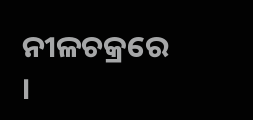ନୀଳଚକ୍ରରେ ।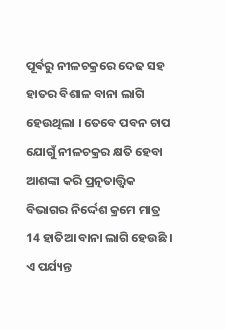ପୂର୍ଵରୁ ନୀଳଚକ୍ରରେ ଦେଢ ସହ ହାତର ବିଶାଳ ବାନା ଲାଗି ହେଉଥିଲା । ତେବେ ପବନ ଚାପ ଯୋଗୁଁ ନୀଳଚକ୍ରର କ୍ଷତି ହେବା ଆଶଙ୍କା କରି ପ୍ରତ୍ନତାତ୍ତ୍ବିକ ବିଭାଗର ନିର୍ଦ୍ଦେଶ କ୍ରମେ ମାତ୍ର 14 ହାତିଆ ବାନା ଲାଗି ହେଉଛି ।
ଏ ପର୍ଯ୍ୟନ୍ତ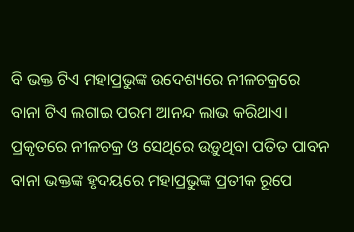ବି ଭକ୍ତ ଟିଏ ମହାପ୍ରଭୁଙ୍କ ଉଦେଶ୍ୟରେ ନୀଳଚକ୍ରରେ ବାନା ଟିଏ ଲଗାଇ ପରମ ଆନନ୍ଦ ଲାଭ କରିଥାଏ। ପ୍ରକୃତରେ ନୀଳଚକ୍ର ଓ ସେଥିରେ ଉଡ଼ୁଥିବା ପତିତ ପାବନ ବାନା ଭକ୍ତଙ୍କ ହୃଦୟରେ ମହାପ୍ରଭୁଙ୍କ ପ୍ରତୀକ ରୂପେ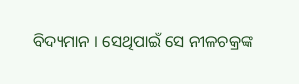ବିଦ୍ୟମାନ । ସେଥିପାଇଁ ସେ ନୀଳଚକ୍ରଙ୍କ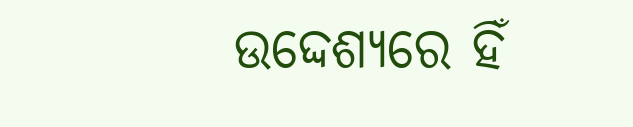ଉଦ୍ଦେଶ୍ୟରେ ହିଁ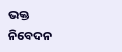ଭକ୍ତ ନିବେଦନ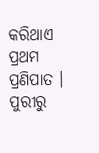କରିଥାଏ ପ୍ରଥମ ପ୍ରଣିପାତ ।
ପୁରୀରୁ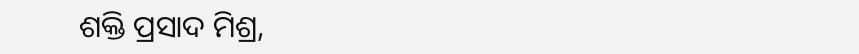ଶକ୍ତି ପ୍ରସାଦ ମିଶ୍ର,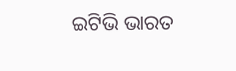ଇଟିଭି ଭାରତ